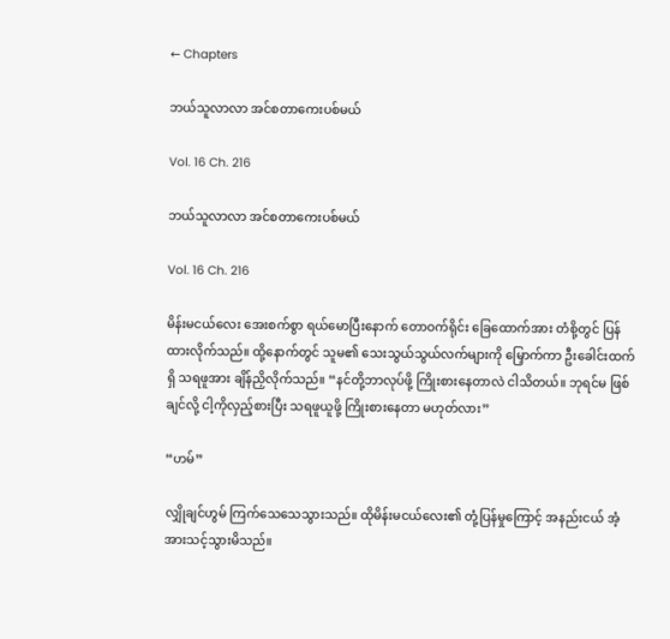← Chapters

ဘယ်သူလာလာ အင်စတာကေးပစ်မယ်

Vol. 16 Ch. 216

ဘယ်သူလာလာ အင်စတာကေးပစ်မယ်

Vol. 16 Ch. 216

မိန်းမငယ်လေး အေးစက်စွာ ရယ်မောပြီးနောက် တောဝက်ရိုင်း ခြေထောက်အား တံစို့တွင် ပြန်ထားလိုက်သည်။ ထို့နောက်တွင် သူမ၏ သေးသွယ်သွယ်လက်များကို မြှောက်ကာ ဦးခေါင်းထက်ရှိ သရဖူအား ချိန်ညှိလိုက်သည်။ “နင်တို့ဘာလုပ်ဖို့ ကြိုးစားနေတာလဲ ငါသိတယ်။ ဘုရင်မ ဖြစ်ချင်လို့ ငါ့ကိုလှည့်စားပြီး သရဖူယူဖို့ ကြိုးစားနေတာ မဟုတ်လား”

“ဟမ်”

လျှိုချင်ဟွမ် ကြက်သေသေသွားသည်။ ထိုမိန်းမငယ်လေး၏ တုံ့ပြန်မှုကြောင့် အနည်းငယ် အံ့အားသင့်သွားမိသည်။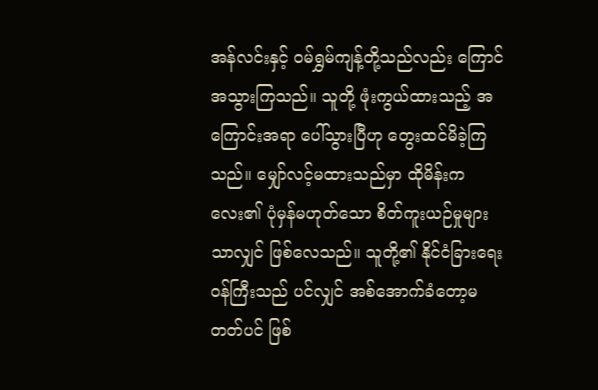အန်လင်းနှင့် ဝမ်ရွှမ်ကျန့်တို့သည်လည်း ကြောင်အသွားကြသည်။ သူတို့ ဖုံးကွယ်ထားသည့် အကြောင်းအရာ ပေါ်သွားပြီဟု တွေးထင်မိခဲ့ကြသည်။ မျှော်လင့်မထားသည်မှာ ထိုမိန်းကလေး၏ ပုံမှန်မဟုတ်သော စိတ်ကူးယဉ်မှုများသာလျှင် ဖြစ်လေသည်။ သူတို့၏ နိုင်ငံခြားရေးဝန်ကြီးသည် ပင်လျှင် အစ်အောက်ခံတော့မတတ်ပင် ဖြစ်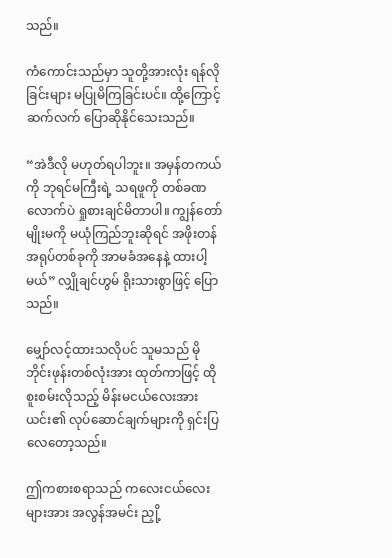သည်။

ကံကောင်းသည်မှာ သူတို့အားလုံး ရန်လိုခြင်းများ မပြုမိကြခြင်းပင်။ ထို့ကြောင့် ဆက်လက် ပြောဆိုနိုင်သေးသည်။

“အဲဒီလို မဟုတ်ရပါဘူး။ အမှန်တကယ်ကို ဘုရင်မကြီးရဲ့ သရဖူကို တစ်ခဏလောက်ပဲ ရှုစားချင်မိတာပါ။ ကျွန်တော်မျိုးမကို မယုံကြည်ဘူးဆိုရင် အဖိုးတန်အရုပ်တစ်ခုကို အာမခံအနေနဲ့ ထားပါ့မယ်” လျှိုချင်ဟွမ် ရိုးသားစွာဖြင့် ပြောသည်။

မျှော်လင့်ထားသလိုပင် သူမသည် မိုဘိုင်းဖုန်းတစ်လုံးအား ထုတ်ကာဖြင့် ထိုစူးစမ်းလိုသည့် မိန်းမငယ်လေးအား ယင်း၏ လုပ်ဆောင်ချက်များကို ရှင်းပြလေတော့သည်။

ဤကစားစရာသည် ကလေးငယ်လေးများအား အလွန်အမင်း ညှို့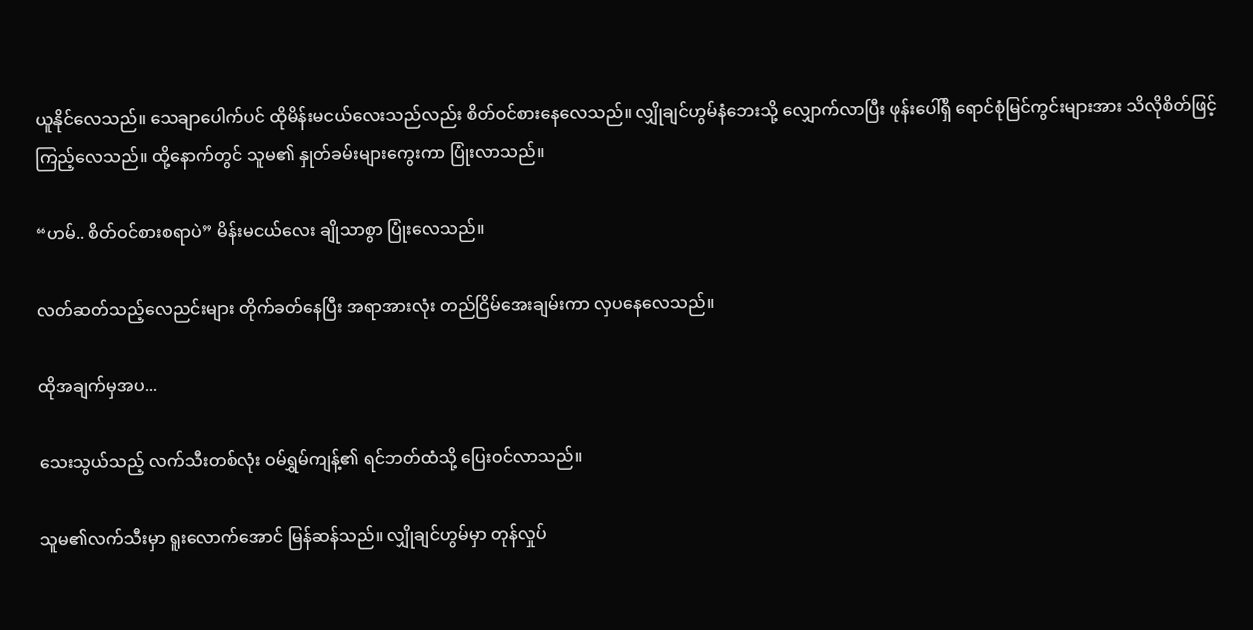ယူနိုင်လေသည်။ သေချာပေါက်ပင် ထိုမိန်းမငယ်လေးသည်လည်း စိတ်ဝင်စားနေလေသည်။ လျှိုချင်ဟွမ်နံဘေးသို့ လျှောက်လာပြီး ဖုန်းပေါ်ရှိ ရောင်စုံမြင်ကွင်းများအား သိလိုစိတ်ဖြင့် ကြည့်လေသည်။ ထို့နောက်တွင် သူမ၏ နှုတ်ခမ်းများကွေးကာ ပြုံးလာသည်။

“ဟမ်.. စိတ်ဝင်စားစရာပဲ” မိန်းမငယ်လေး ချိုသာစွာ ပြုံးလေသည်။

လတ်ဆတ်သည့်လေညင်းများ တိုက်ခတ်နေပြီး အရာအားလုံး တည်ငြိမ်အေးချမ်းကာ လှပနေလေသည်။

ထိုအချက်မှအပ...

သေးသွယ်သည့် လက်သီးတစ်လုံး ဝမ်ရွှမ်ကျန့်၏ ရင်ဘတ်ထံသို့ ပြေးဝင်လာသည်။

သူမ၏လက်သီးမှာ ရူးလောက်အောင် မြန်ဆန်သည်။ လျှိုချင်ဟွမ်မှာ တုန်လှုပ်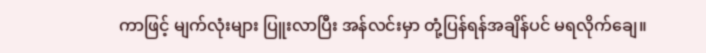ကာဖြင့် မျက်လုံးများ ပြူးလာပြီး အန်လင်းမှာ တုံ့ပြန်ရန်အချိန်ပင် မရလိုက်ချေ။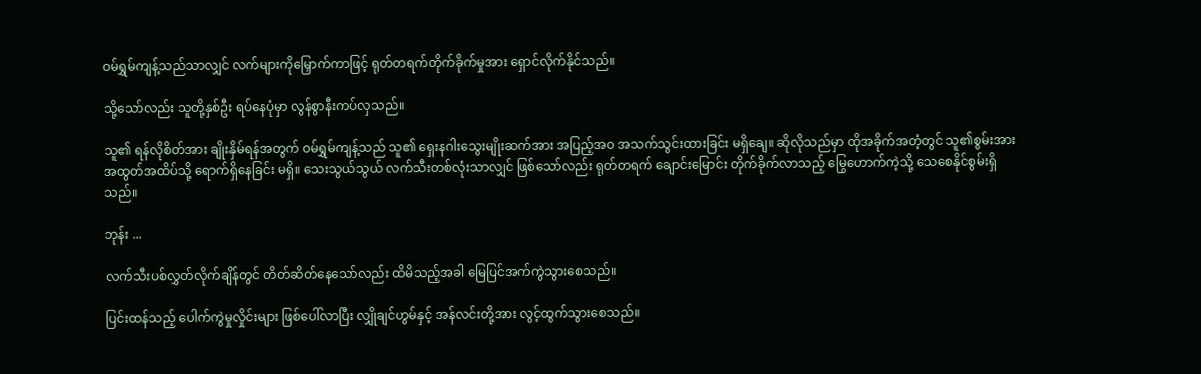ဝမ်ရွှမ်ကျန့်သည်သာလျှင် လက်များကိုမြှောက်ကာဖြင့် ရုတ်တရက်တိုက်ခိုက်မှုအား ရှောင်လိုက်နိုင်သည်။

သို့သော်လည်း သူတို့နှစ်ဦး ရပ်နေပုံမှာ လွန်စွာနီးကပ်လှသည်။

သူ၏ ရန်လိုစိတ်အား ချိုးနှိမ်ရန်အတွက် ဝမ်ရွှမ်ကျန့်သည် သူ၏ ရှေးနဂါးသွေးမျိုးဆက်အား အပြည့်အဝ အသက်သွင်းထားခြင်း မရှိချေ။ ဆိုလိုသည်မှာ ထိုအခိုက်အတံ့တွင် သူ၏စွမ်းအား အထွတ်အထိပ်သို့ ရောက်ရှိနေခြင်း မရှိ။ သေးသွယ်သွယ် လက်သီးတစ်လုံးသာလျှင် ဖြစ်သော်လည်း ရုတ်တရက် ချောင်းမြောင်း တိုက်ခိုက်လာသည့် မြွေဟောက်ကဲ့သို့ သေစေနိုင်စွမ်းရှိသည်။

ဘုန်း ...

လက်သီးပစ်လွှတ်လိုက်ချိန်တွင် တိတ်ဆိတ်နေသော်လည်း ထိမိသည့်အခါ မြေပြင်အက်ကွဲသွားစေသည်။

ပြင်းထန်သည့် ပေါက်ကွဲမှုလှိုင်းများ ဖြစ်ပေါ်လာပြီး လျှိုချင်ဟွမ်နှင့် အန်လင်းတို့အား လွင့်ထွက်သွားစေသည်။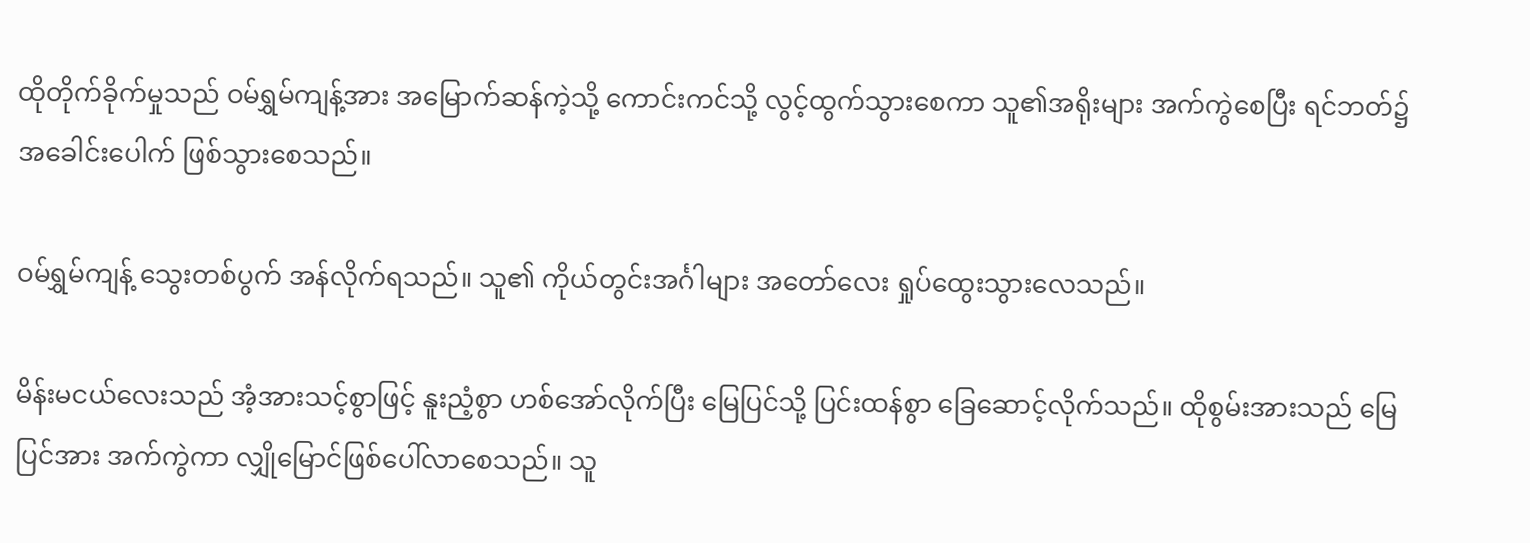ထိုတိုက်ခိုက်မှုသည် ဝမ်ရွှမ်ကျန့်အား အမြောက်ဆန်ကဲ့သို့ ကောင်းကင်သို့ လွင့်ထွက်သွားစေကာ သူ၏အရိုးများ အက်ကွဲစေပြီး ရင်ဘတ်၌ အခေါင်းပေါက် ဖြစ်သွားစေသည်။

ဝမ်ရွှမ်ကျန့် သွေးတစ်ပွက် အန်လိုက်ရသည်။ သူ၏ ကိုယ်တွင်းအင်္ဂါများ အတော်လေး ရှုပ်ထွေးသွားလေသည်။

မိန်းမငယ်လေးသည် အံ့အားသင့်စွာဖြင့် နူးညံ့စွာ ဟစ်အော်လိုက်ပြီး မြေပြင်သို့ ပြင်းထန်စွာ ခြေဆောင့်လိုက်သည်။ ထိုစွမ်းအားသည် မြေပြင်အား အက်ကွဲကာ လျှိုမြောင်ဖြစ်ပေါ်လာစေသည်။ သူ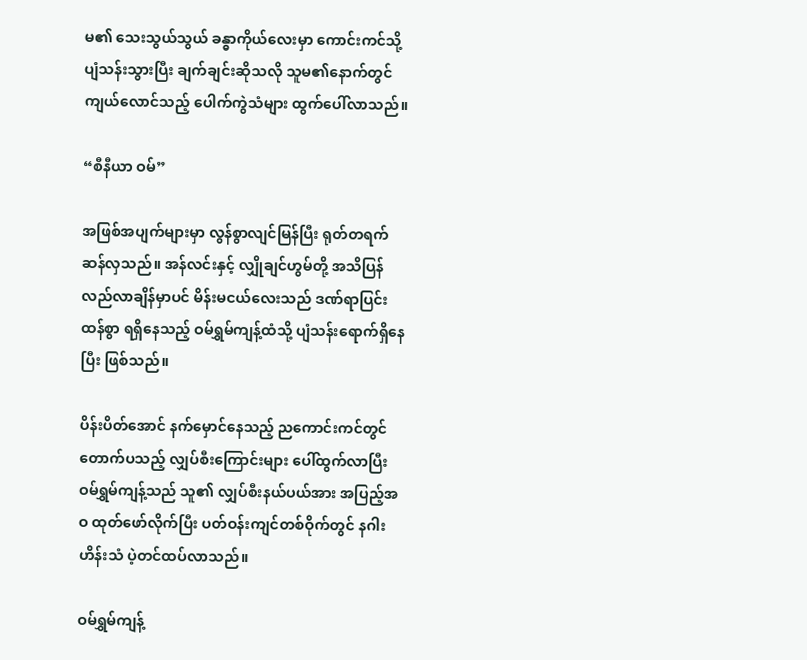မ၏ သေးသွယ်သွယ် ခန္ဓာကိုယ်လေးမှာ ကောင်းကင်သို့ ပျံသန်းသွားပြီး ချက်ချင်းဆိုသလို သူမ၏နောက်တွင် ကျယ်လောင်သည့် ပေါက်ကွဲသံများ ထွက်ပေါ်လာသည်။

“စီနီယာ ဝမ်”

အဖြစ်အပျက်များမှာ လွန်စွာလျင်မြန်ပြီး ရုတ်တရက်ဆန်လှသည်။ အန်လင်းနှင့် လျှိုချင်ဟွမ်တို့ အသိပြန်လည်လာချိန်မှာပင် မိန်းမငယ်လေးသည် ဒဏ်ရာပြင်းထန်စွာ ရရှိနေသည့် ဝမ်ရွှမ်ကျန့်ထံသို့ ပျံသန်းရောက်ရှိနေပြီး ဖြစ်သည်။

ပိန်းပိတ်အောင် နက်မှောင်နေသည့် ညကောင်းကင်တွင် တောက်ပသည့် လျှပ်စီးကြောင်းများ ပေါ်ထွက်လာပြီး ဝမ်ရွှမ်ကျန့်သည် သူ၏ လျှပ်စီးနယ်ပယ်အား အပြည့်အဝ ထုတ်ဖော်လိုက်ပြီး ပတ်ဝန်းကျင်တစ်ဝိုက်တွင် နဂါးဟိန်းသံ ပဲ့တင်ထပ်လာသည်။

ဝမ်ရွှမ်ကျန့်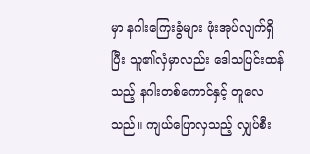မှာ နဂါးကြေးခွံများ ဖုံးအုပ်လျက်ရှိပြီး သူ၏လှံမှာလည်း ဒေါသပြင်းထန်သည့် နဂါးတစ်ကောင်နှင့် တူလေသည်။ ကျယ်ပြောလှသည့် လျှပ်စီး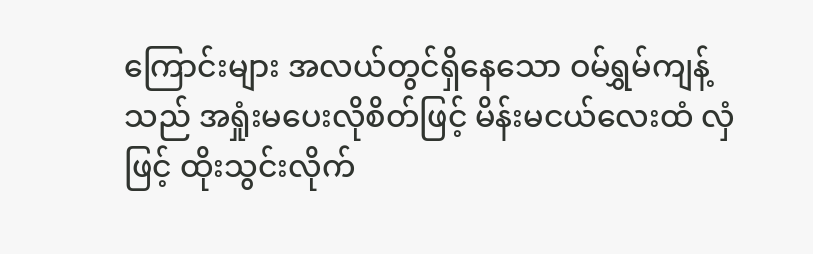ကြောင်းများ အလယ်တွင်ရှိနေသော ဝမ်ရွှမ်ကျန့်သည် အရှုံးမပေးလိုစိတ်ဖြင့် မိန်းမငယ်လေးထံ လှံဖြင့် ထိုးသွင်းလိုက်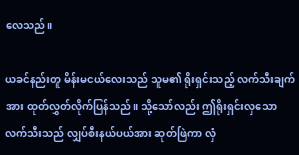လေသည်။

ယခင်နည်းတူ မိန်းမငယ်လေးသည် သူမ၏ ရိုးရှင်းသည့် လက်သီးချက်အား ထုတ်လွှတ်လိုက်ပြန်သည်။ သို့သော်လည်း ဤရိုးရှင်းလှသော လက်သီးသည် လျှပ်စီးနယ်ပယ်အား ဆုတ်ဖြဲကာ လှံ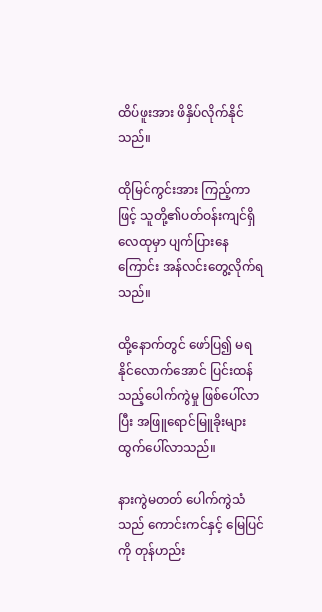ထိပ်ဖူးအား ဖိနှိပ်လိုက်နိုင်သည်။

ထိုမြင်ကွင်းအား ကြည့်ကာဖြင့် သူတို့၏ပတ်ဝန်းကျင်ရှိ လေထုမှာ ပျက်ပြားနေကြောင်း အန်လင်းတွေ့လိုက်ရသည်။

ထို့နောက်တွင် ဖော်ပြ၍ မရနိုင်လောက်အောင် ပြင်းထန်သည့်ပေါက်ကွဲမှု ဖြစ်ပေါ်လာပြီး အဖြူရောင်မြူခိုးများ ထွက်ပေါ်လာသည်။

နားကွဲမတတ် ပေါက်ကွဲသံသည် ကောင်းကင်နှင့် မြေပြင်ကို တုန်ဟည်း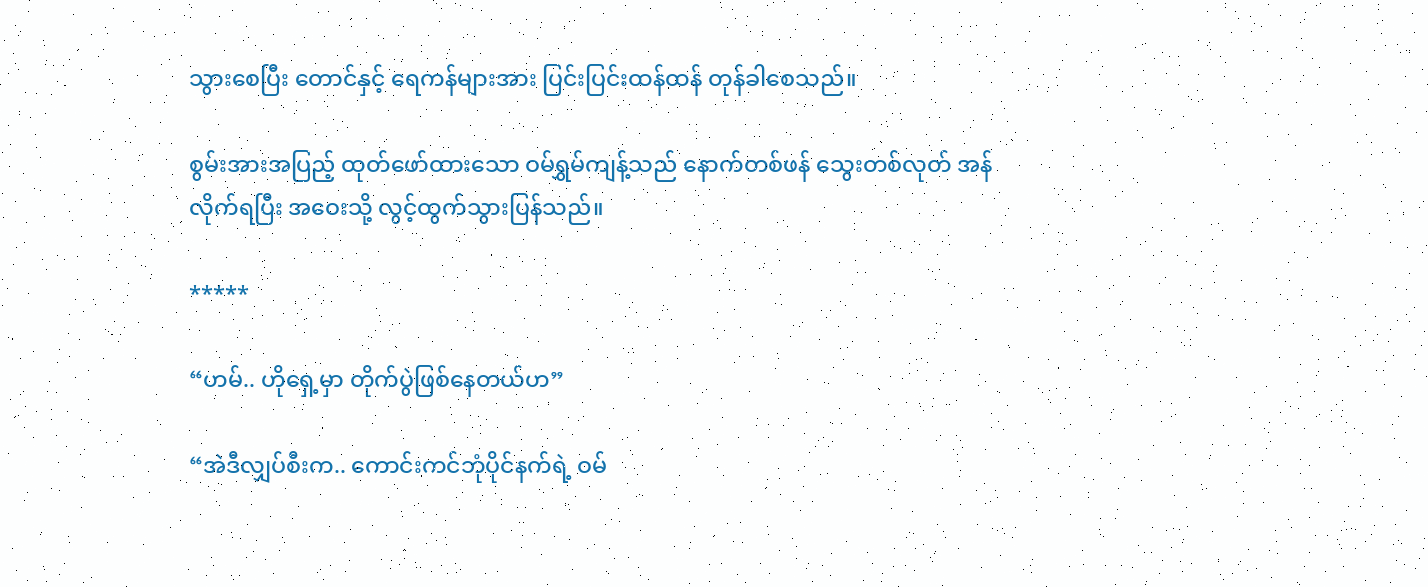သွားစေပြီး တောင်နှင့် ရေကန်များအား ပြင်းပြင်းထန်ထန် တုန်ခါစေသည်။

စွမ်းအားအပြည့် ထုတ်ဖော်ထားသော ဝမ်ရွှမ်ကျန့်သည် နောက်တစ်ဖန် သွေးတစ်လုတ် အန်လိုက်ရပြီး အဝေးသို့ လွင့်ထွက်သွားပြန်သည်။

*****

“ဟမ်.. ဟိုရှေ့မှာ တိုက်ပွဲဖြစ်နေတယ်ဟ”

“အဲဒီလျှပ်စီးက.. ကောင်းကင်ဘုံပိုင်နက်ရဲ့ ဝမ်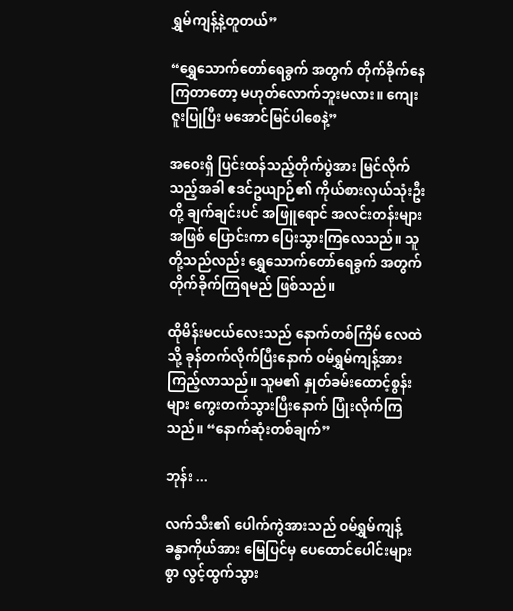ရွှမ်ကျန့်နဲ့တူတယ်”

“ရွှေသောက်တော်ရေခွက် အတွက် တိုက်ခိုက်နေကြတာတော့ မဟုတ်လောက်ဘူးမလား။ ကျေးဇူးပြုပြီး မအောင်မြင်ပါစေနဲ့”

အဝေးရှိ ပြင်းထန်သည့်တိုက်ပွဲအား မြင်လိုက်သည့်အခါ ဧဒင်ဥယျာဉ်၏ ကိုယ်စားလှယ်သုံးဦးတို့ ချက်ချင်းပင် အဖြူရောင် အလင်းတန်းများအဖြစ် ပြောင်းကာ ပြေးသွားကြလေသည်။ သူတို့သည်လည်း ရွှေသောက်တော်ရေခွက် အတွက် တိုက်ခိုက်ကြရမည် ဖြစ်သည်။

ထိုမိန်းမငယ်လေးသည် နောက်တစ်ကြိမ် လေထဲသို့ ခုန်တက်လိုက်ပြီးနောက် ဝမ်ရွှမ်ကျန့်အား ကြည့်လာသည်။ သူမ၏ နှုတ်ခမ်းထောင့်စွန်းများ ကွေးတက်သွားပြီးနောက် ပြုံးလိုက်ကြသည်။ “နောက်ဆုံးတစ်ချက်”

ဘုန်း ...

လက်သီး၏ ပေါက်ကွဲအားသည် ဝမ်ရွှမ်ကျန့်ခန္ဓာကိုယ်အား မြေပြင်မှ ပေထောင်ပေါင်းများစွာ လွင့်ထွက်သွား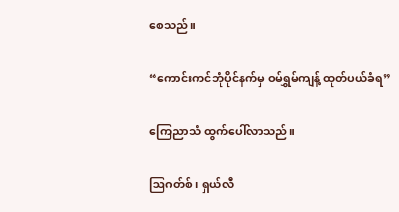စေသည်။

“ကောင်းကင်ဘုံပိုင်နက်မှ ဝမ်ရွှမ်ကျန့် ထုတ်ပယ်ခံရ”

ကြေညာသံ ထွက်ပေါ်လာသည်။

ဩဂတ်စ်၊ ရှယ်လီ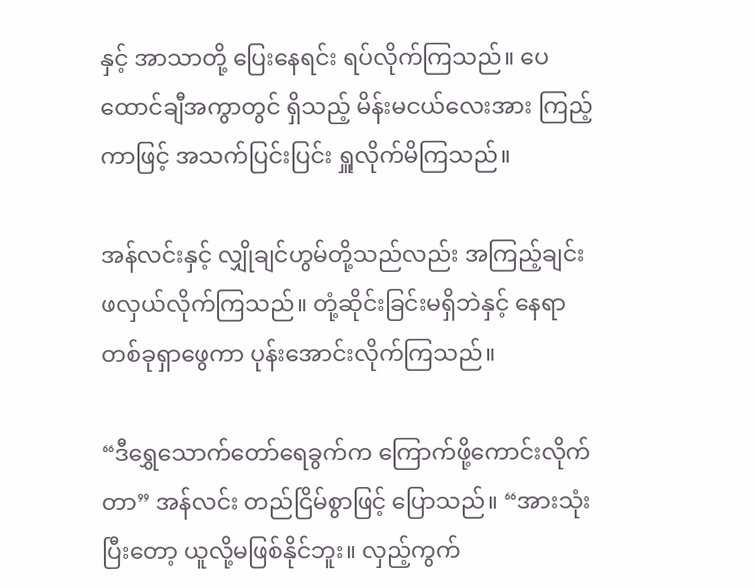နှင့် အာသာတို့ ပြေးနေရင်း ရပ်လိုက်ကြသည်။ ပေထောင်ချီအကွာတွင် ရှိသည့် မိန်းမငယ်လေးအား ကြည့်ကာဖြင့် အသက်ပြင်းပြင်း ရှူလိုက်မိကြသည်။

အန်လင်းနှင့် လျှိုချင်ဟွမ်တို့သည်လည်း အကြည့်ချင်း ဖလှယ်လိုက်ကြသည်။ တုံ့ဆိုင်းခြင်းမရှိဘဲနှင့် နေရာတစ်ခုရှာဖွေကာ ပုန်းအောင်းလိုက်ကြသည်။

“ဒီရွှေသောက်တော်ရေခွက်က ကြောက်ဖို့ကောင်းလိုက်တာ” အန်လင်း တည်ငြိမ်စွာဖြင့် ပြောသည်။ “အားသုံးပြီးတော့ ယူလို့မဖြစ်နိုင်ဘူး။ လှည့်ကွက်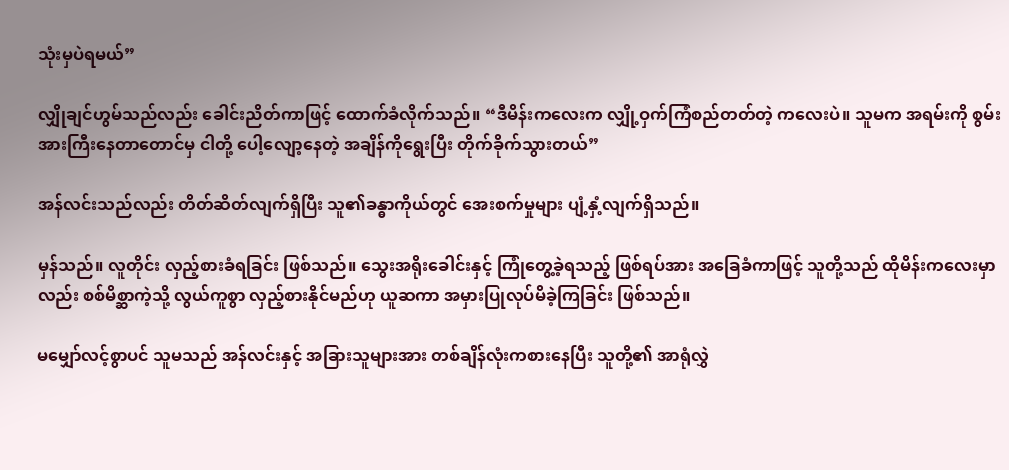သုံးမှပဲရမယ်”

လျှိုချင်ဟွမ်သည်လည်း ခေါင်းညိတ်ကာဖြင့် ထောက်ခံလိုက်သည်။ “ဒီမိန်းကလေးက လျှို့ဝှက်ကြံစည်တတ်တဲ့ ကလေးပဲ။ သူမက အရမ်းကို စွမ်းအားကြီးနေတာတောင်မှ ငါတို့ ပေါ့လျော့နေတဲ့ အချိန်ကိုရွေးပြီး တိုက်ခိုက်သွားတယ်”

အန်လင်းသည်လည်း တိတ်ဆိတ်လျက်ရှိပြီး သူ၏ခန္ဓာကိုယ်တွင် အေးစက်မှုများ ပျံ့နှံ့လျက်ရှိသည်။

မှန်သည်။ လူတိုင်း လှည့်စားခံရခြင်း ဖြစ်သည်။ သွေးအရိုးခေါင်းနှင့် ကြုံတွေ့ခဲ့ရသည့် ဖြစ်ရပ်အား အခြေခံကာဖြင့် သူတို့သည် ထိုမိန်းကလေးမှာလည်း စစ်မိစ္ဆာကဲ့သို့ လွယ်ကူစွာ လှည့်စားနိုင်မည်ဟု ယူဆကာ အမှားပြုလုပ်မိခဲ့ကြခြင်း ဖြစ်သည်။

မမျှော်လင့်စွာပင် သူမသည် အန်လင်းနှင့် အခြားသူများအား တစ်ချိန်လုံးကစားနေပြီး သူတို့၏ အာရုံလွှဲ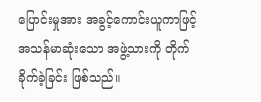ပြောင်းမှုအား အခွင့်ကောင်းယူကာဖြင့် အသန်မာဆုံးသော အဖွဲ့သားကို တိုက်ခိုက်ခဲ့ခြင်း ဖြစ်သည်။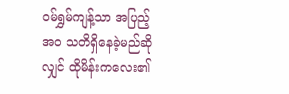ဝမ်ရွှမ်ကျန့်သာ အပြည့်အဝ သတိရှိနေခဲ့မည်ဆိုလျှင် ထိုမိန်းကလေး၏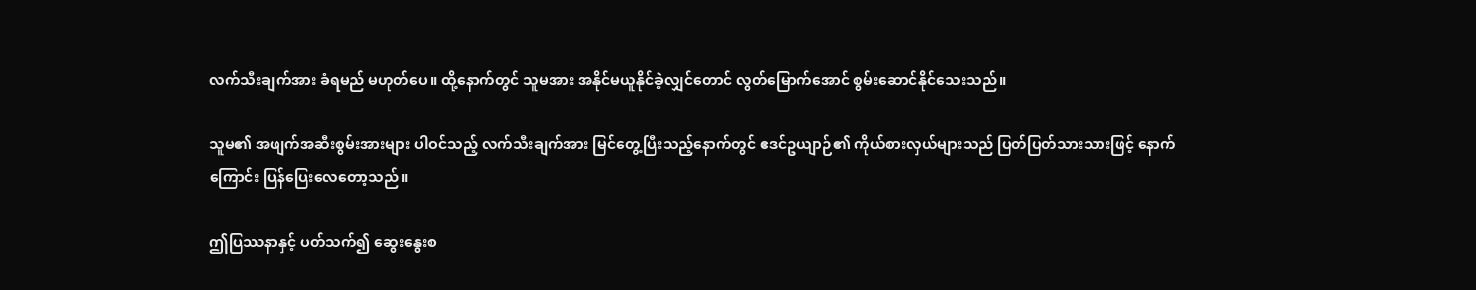လက်သီးချက်အား ခံရမည် မဟုတ်ပေ။ ထို့နောက်တွင် သူမအား အနိုင်မယူနိုင်ခဲ့လျှင်တောင် လွတ်မြောက်အောင် စွမ်းဆောင်နိုင်သေးသည်။

သူမ၏ အဖျက်အဆီးစွမ်းအားများ ပါဝင်သည့် လက်သီးချက်အား မြင်တွေ့ပြီးသည့်နောက်တွင် ဧဒင်ဥယျာဉ်၏ ကိုယ်စားလှယ်များသည် ပြတ်ပြတ်သားသားဖြင့် နောက်ကြောင်း ပြန်ပြေးလေတော့သည်။

ဤပြဿနာနှင့် ပတ်သက်၍ ဆွေးနွေးစ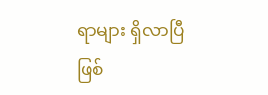ရာများ ရှိလာပြီ ဖြစ်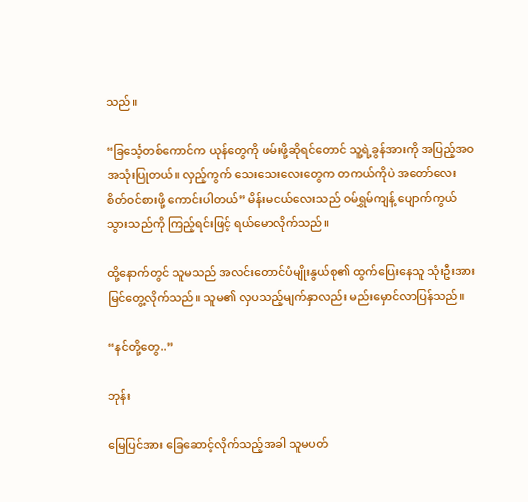သည်။

“ခြင်္သေ့တစ်ကောင်က ယုန်တွေကို ဖမ်းဖို့ဆိုရင်တောင် သူ့ရဲ့ခွန်အားကို အပြည့်အဝ အသုံးပြုတယ်။ လှည့်ကွက် သေးသေးလေးတွေက တကယ်ကိုပဲ အတော်လေး စိတ်ဝင်စားဖို့ ကောင်းပါတယ်” မိန်းမငယ်လေးသည် ဝမ်ရွှမ်ကျန့် ပျောက်ကွယ်သွားသည်ကို ကြည့်ရင်းဖြင့် ရယ်မောလိုက်သည်။

ထို့နောက်တွင် သူမသည် အလင်းတောင်ပံမျိုးနွယ်စု၏ ထွက်ပြေးနေသူ သုံးဦးအား မြင်တွေ့လိုက်သည်။ သူမ၏ လှပသည့်မျက်နှာလည်း မည်းမှောင်လာပြန်သည်။

“နင်တို့တွေ..”

ဘုန်း

မြေပြင်အား ခြေဆောင့်လိုက်သည့်အခါ သူမပတ်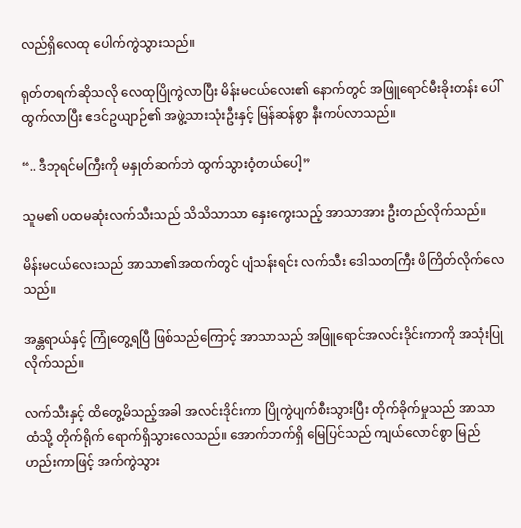လည်ရှိလေထု ပေါက်ကွဲသွားသည်။

ရုတ်တရက်ဆိုသလို လေထုပြိုကွဲလာပြီး မိန်းမငယ်လေး၏ နောက်တွင် အဖြူရောင်မီးခိုးတန်း ပေါ်ထွက်လာပြီး ဧဒင်ဥယျာဉ်၏ အဖွဲ့သားသုံးဦးနှင့် မြန်ဆန်စွာ နီးကပ်လာသည်။

“.. ဒီဘုရင်မကြီးကို မနှုတ်ဆက်ဘဲ ထွက်သွားဝံ့တယ်ပေါ့”

သူမ၏ ပထမဆုံးလက်သီးသည် သိသိသာသာ နှေးကွေးသည့် အာသာအား ဦးတည်လိုက်သည်။

မိန်းမငယ်လေးသည် အာသာ၏အထက်တွင် ပျံသန်းရင်း လက်သီး ဒေါသတကြီး ဖိကြိတ်လိုက်လေသည်။

အန္တရာယ်နှင့် ကြုံတွေ့ရပြီ ဖြစ်သည်ကြောင့် အာသာသည် အဖြူရောင်အလင်းဒိုင်းကာကို အသုံးပြုလိုက်သည်။

လက်သီးနှင့် ထိတွေ့မိသည့်အခါ အလင်းဒိုင်းကာ ပြိုကွဲပျက်စီးသွားပြီး တိုက်ခိုက်မှုသည် အာသာထံသို့ တိုက်ရိုက် ရောက်ရှိသွားလေသည်။ အောက်ဘက်ရှိ မြေပြင်သည် ကျယ်လောင်စွာ မြည်ဟည်းကာဖြင့် အက်ကွဲသွား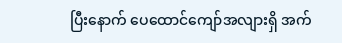ပြီးနောက် ပေထောင်ကျော်အလျားရှိ အက်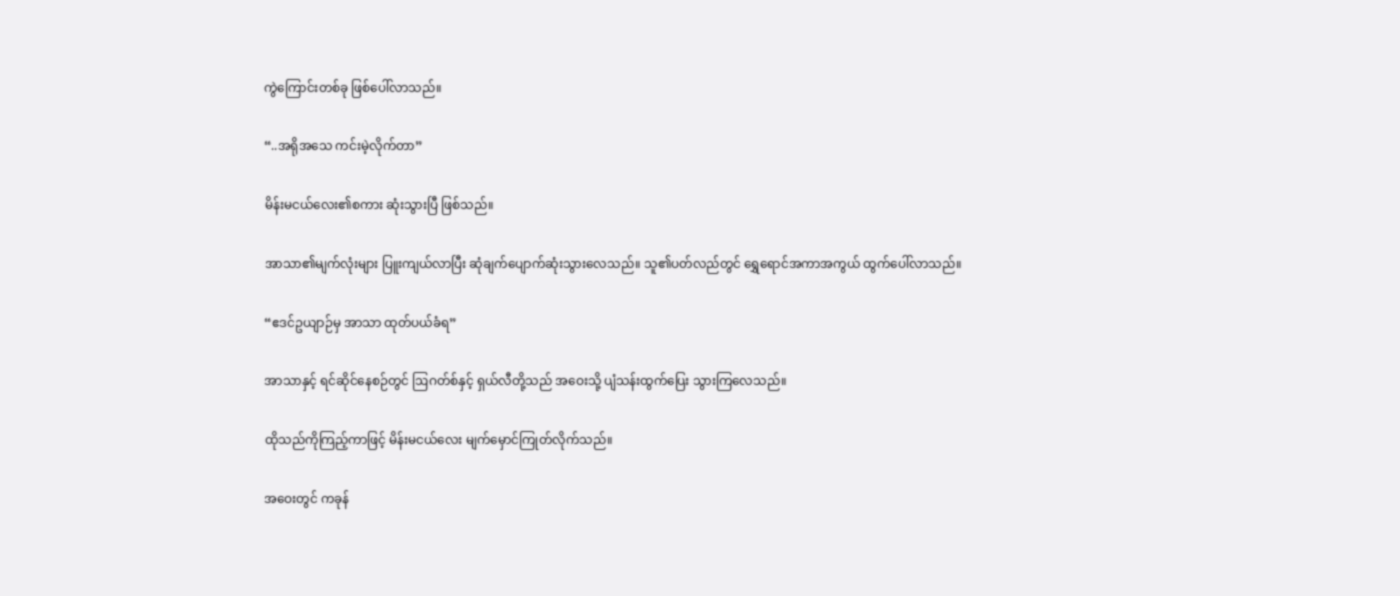ကွဲကြောင်းတစ်ခု ဖြစ်ပေါ်လာသည်။

“..အရိုအသေ ကင်းမဲ့လိုက်တာ”

မိန်းမငယ်လေး၏စကား ဆုံးသွားပြီ ဖြစ်သည်။

အာသာ၏မျက်လုံးများ ပြူးကျယ်လာပြီး ဆုံချက်ပျောက်ဆုံးသွားလေသည်။ သူ၏ပတ်လည်တွင် ရွှေရောင်အကာအကွယ် ထွက်ပေါ်လာသည်။

“ဧဒင်ဥယျာဉ်မှ အာသာ ထုတ်ပယ်ခံရ”

အာသာနှင့် ရင်ဆိုင်နေစဉ်တွင် ဩဂတ်စ်နှင့် ရှယ်လီတို့သည် အဝေးသို့ ပျံသန်းထွက်ပြေး သွားကြလေသည်။

ထိုသည်ကိုကြည့်ကာဖြင့် မိန်းမငယ်လေး မျက်မှောင်ကြုတ်လိုက်သည်။

အဝေးတွင် ကခုန်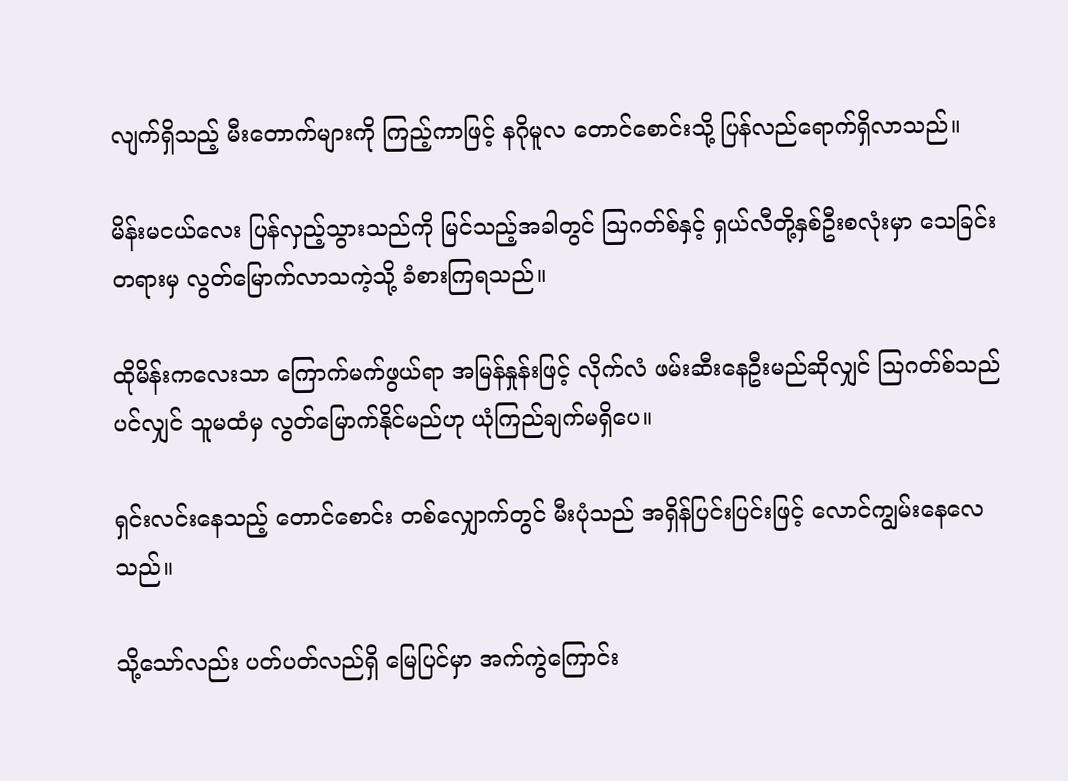လျက်ရှိသည့် မီးတောက်များကို ကြည့်ကာဖြင့် နဂိုမူလ တောင်စောင်းသို့ ပြန်လည်ရောက်ရှိလာသည်။

မိန်းမငယ်လေး ပြန်လှည့်သွားသည်ကို မြင်သည့်အခါတွင် ဩဂတ်စ်နှင့် ရှယ်လီတို့နှစ်ဦးစလုံးမှာ သေခြင်းတရားမှ လွတ်မြောက်လာသကဲ့သို့ ခံစားကြရသည်။

ထိုမိန်းကလေးသာ ကြောက်မက်ဖွယ်ရာ အမြန်နှုန်းဖြင့် လိုက်လံ ဖမ်းဆီးနေဦးမည်ဆိုလျှင် ဩဂတ်စ်သည်ပင်လျှင် သူမထံမှ လွတ်မြောက်နိုင်မည်ဟု ယုံကြည်ချက်မရှိပေ။

ရှင်းလင်းနေသည့် တောင်စောင်း တစ်လျှောက်တွင် မီးပုံသည် အရှိန်ပြင်းပြင်းဖြင့် လောင်ကျွမ်းနေလေသည်။

သို့သော်လည်း ပတ်ပတ်လည်ရှိ မြေပြင်မှာ အက်ကွဲကြောင်း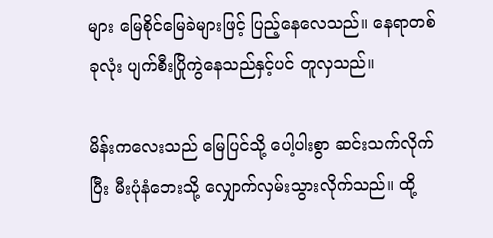များ မြေစိုင်မြေခဲများဖြင့် ပြည့်နေလေသည်။ နေရာတစ်ခုလုံး ပျက်စီးပြိုကွဲနေသည်နှင့်ပင် တူလှသည်။

မိန်းကလေးသည် မြေပြင်သို့ ပေါ့ပါးစွာ ဆင်းသက်လိုက်ပြီး မီးပုံနံဘေးသို့ လျှောက်လှမ်းသွားလိုက်သည်။ ထို့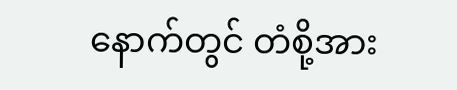နောက်တွင် တံစို့အား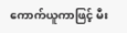ကောက်ယူကာဖြင့် မီး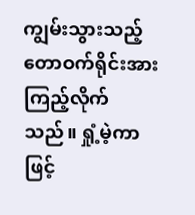ကျွမ်းသွားသည့် တောဝက်ရိုင်းအား ကြည့်လိုက်သည်။ ရှုံ့မဲ့ကာဖြင့်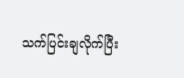သက်ပြင်းချလိုက်ပြီး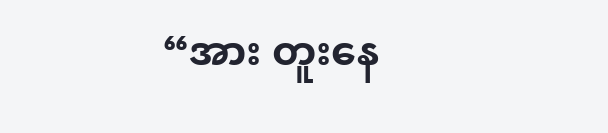“အား တူးနေ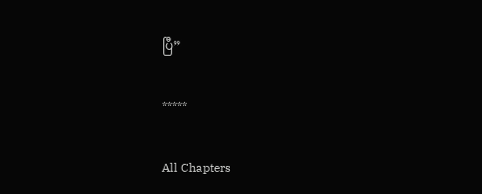ပြီ”

*****

All Chapters